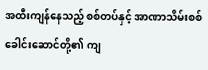အထီးကျန်နေသည့် စစ်တပ်နှင့် အာဏာသိမ်းစစ်ခေါင်းဆောင်တို့၏ ကျ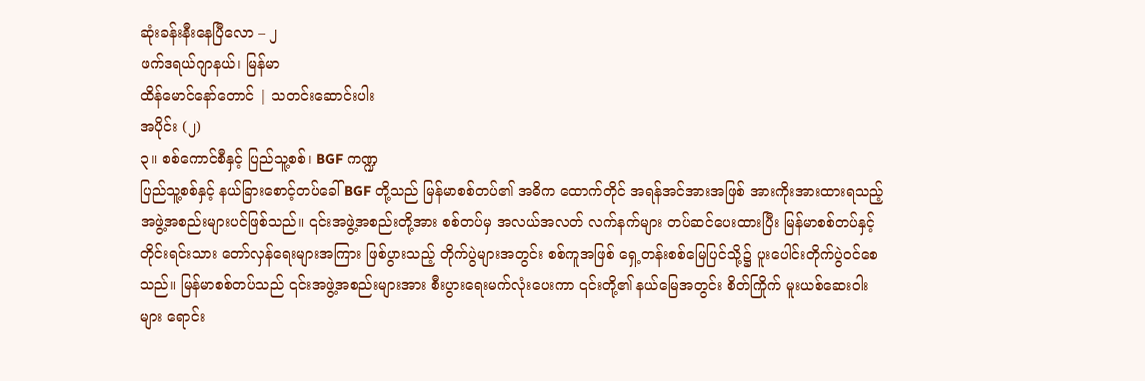ဆုံးခန်းနီးနေပြီလော – ၂
ဖက်ဒရယ်ဂျာနယ်၊ မြန်မာ
ထိန်မောင်နော်တောင် | သတင်းဆောင်းပါး
အပိုင်း (၂)
၃။ စစ်ကောင်စီနှင့် ပြည်သူ့စစ်၊ BGF ကဏ္ဍ
ပြည်သူ့စစ်နှင့် နယ်ခြားစောင့်တပ်ခေါ် BGF တို့သည် မြန်မာစစ်တပ်၏ အဓိက ထောက်တိုင် အရန်အင်အားအဖြစ် အားကိုးအားထားရသည့် အဖွဲ့အစည်းများပင်ဖြစ်သည်။ ၎င်းအဖွဲ့အစည်းတို့အား စစ်တပ်မှ အလယ်အလတ် လက်နက်များ တပ်ဆင်ပေးထားပြီး မြန်မာစစ်တပ်နှင့် တိုင်းရင်းသား တော်လှန်ရေးများအကြား ဖြစ်ပွားသည့် တိုက်ပွဲများအတွင်း စစ်ကူအဖြစ် ရှေ့တန်းစစ်မြေပြင်သို့၌ ပူးပေါင်းတိုက်ပွဲဝင်စေသည်။ မြန်မာစစ်တပ်သည် ၎င်းအဖွဲ့အစည်းများအား စီးပွားရေးမက်လုံးပေးကာ ၎င်းတို့၏ နယ်မြေအတွင်း စိတ်ကြိုက် မူးယစ်ဆေးဝါးများ ရောင်း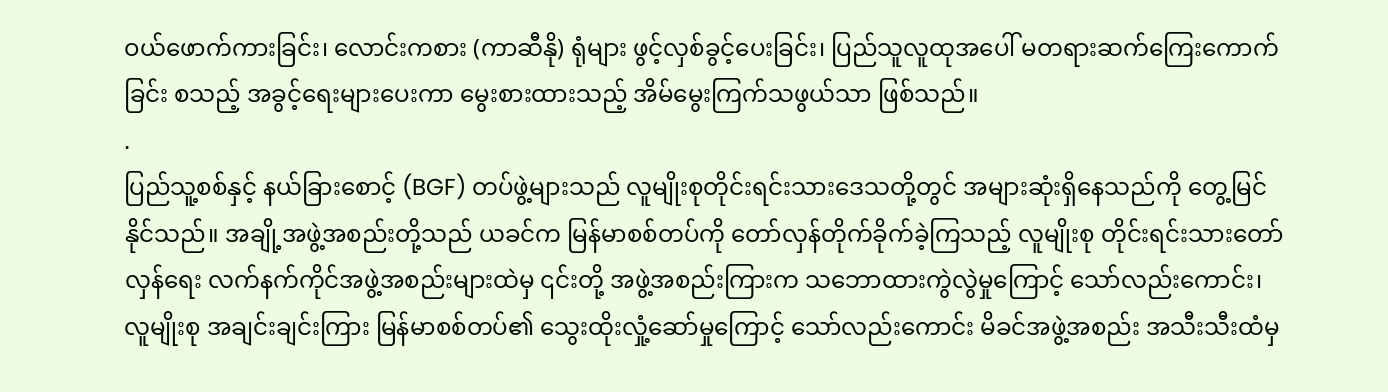ဝယ်ဖောက်ကားခြင်း၊ လောင်းကစား (ကာဆီနို) ရုံများ ဖွင့်လှစ်ခွင့်ပေးခြင်း၊ ပြည်သူလူထုအပေါ် မတရားဆက်ကြေးကောက်ခြင်း စသည့် အခွင့်ရေးများပေးကာ မွေးစားထားသည့် အိမ်မွေးကြက်သဖွယ်သာ ဖြစ်သည်။
.
ပြည်သူ့စစ်နှင့် နယ်ခြားစောင့် (BGF) တပ်ဖွဲ့များသည် လူမျိုးစုတိုင်းရင်းသားဒေသတို့တွင် အများဆုံးရှိနေသည်ကို တွေ့မြင်နိုင်သည်။ အချို့အဖွဲ့အစည်းတို့သည် ယခင်က မြန်မာစစ်တပ်ကို တော်လှန်တိုက်ခိုက်ခဲ့ကြသည့် လူမျိုးစု တိုင်းရင်းသားတော်လှန်ရေး လက်နက်ကိုင်အဖွဲ့အစည်းများထဲမှ ၎င်းတို့ အဖွဲ့အစည်းကြားက သဘောထားကွဲလွဲမှုကြောင့် သော်လည်းကောင်း၊ လူမျိုးစု အချင်းချင်းကြား မြန်မာစစ်တပ်၏ သွေးထိုးလှုံ့ဆော်မှုကြောင့် သော်လည်းကောင်း မိခင်အဖွဲ့အစည်း အသီးသီးထံမှ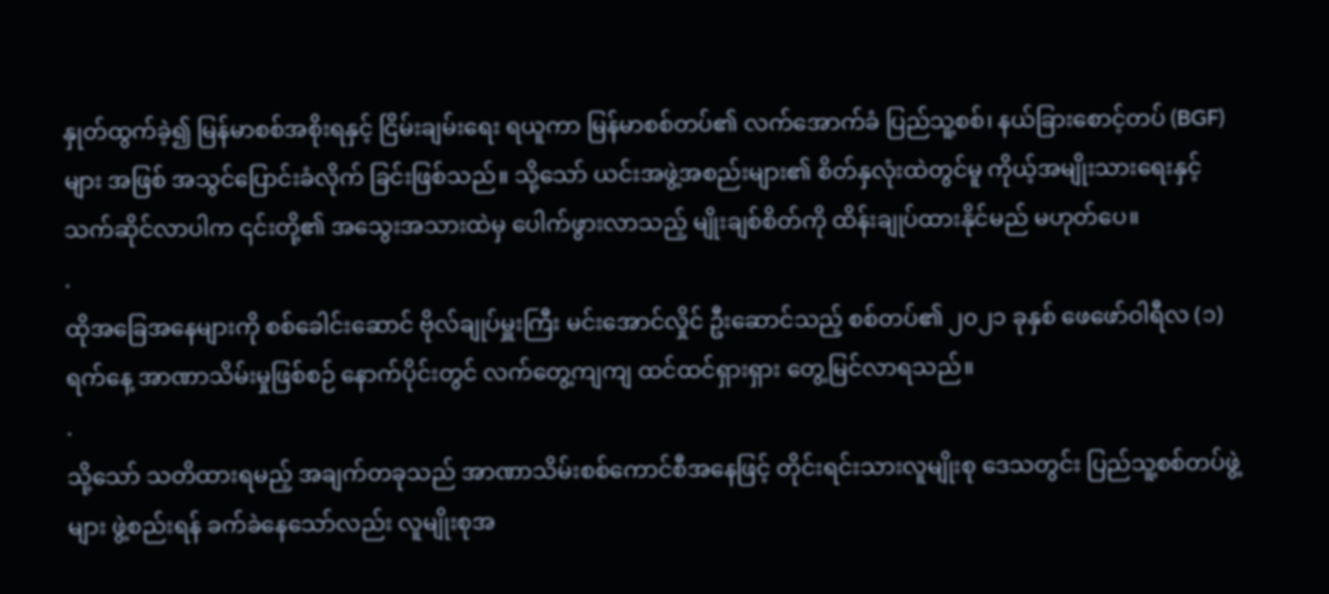နှုတ်ထွက်ခဲ့၍ မြန်မာစစ်အစိုးရနှင့် ငြိမ်းချမ်းရေး ရယူကာ မြန်မာစစ်တပ်၏ လက်အောက်ခံ ပြည်သူ့စစ်၊ နယ်ခြားစောင့်တပ် (BGF) များ အဖြစ် အသွင်ပြောင်းခံလိုက် ခြင်းဖြစ်သည်။ သို့သော် ယင်းအဖွဲ့အစည်းများ၏ စိတ်နှလုံးထဲတွင်မူ ကိုယ့်အမျိုးသားရေးနှင့် သက်ဆိုင်လာပါက ၎င်းတို့၏ အသွေးအသားထဲမှ ပေါက်ဖွားလာသည့် မျိုးချစ်စိတ်ကို ထိန်းချုပ်ထားနိုင်မည် မဟုတ်ပေ။
.
ထိုအခြေအနေများကို စစ်ခေါင်းဆောင် ဗိုလ်ချုပ်မှူးကြီး မင်းအောင်လှိုင် ဦးဆောင်သည့် စစ်တပ်၏ ၂၀၂၁ ခုနှစ် ဖေဖော်ဝါရီလ (၁) ရက်နေ့ အာဏာသိမ်းမှုဖြစ်စဉ် နောက်ပိုင်းတွင် လက်တွေ့ကျကျ ထင်ထင်ရှားရှား တွေ့မြင်လာရသည်။
.
သို့သော် သတိထားရမည့် အချက်တခုသည် အာဏာသိမ်းစစ်ကောင်စီအနေဖြင့် တိုင်းရင်းသားလူမျိုးစု ဒေသတွင်း ပြည်သူ့စစ်တပ်ဖွဲ့များ ဖွဲ့စည်းရန် ခက်ခဲနေသော်လည်း လူမျိုးစုအ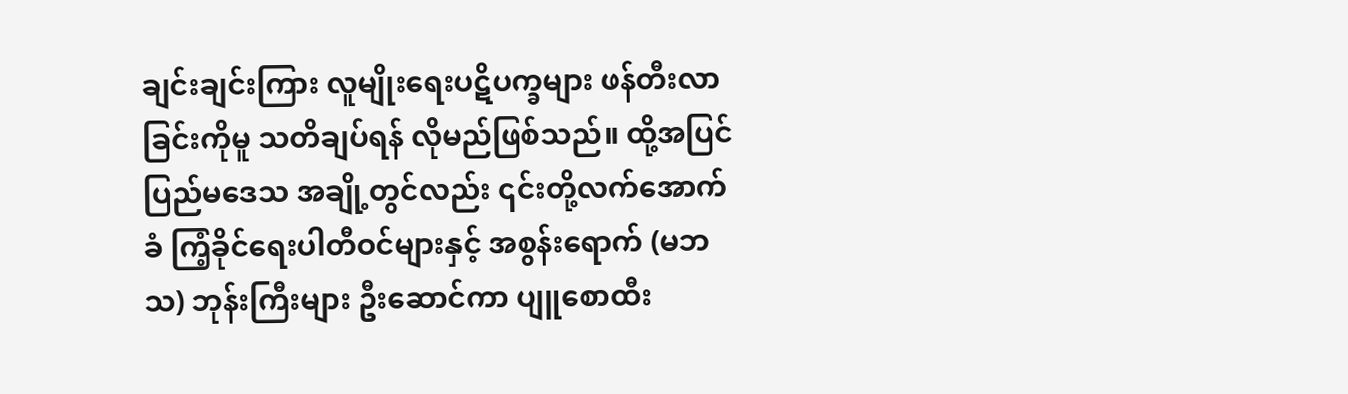ချင်းချင်းကြား လူမျိုးရေးပဋိပက္ခများ ဖန်တီးလာခြင်းကိုမူ သတိချပ်ရန် လိုမည်ဖြစ်သည်။ ထို့အပြင် ပြည်မဒေသ အချို့တွင်လည်း ၎င်းတို့လက်အောက်ခံ ကြံ့ခိုင်ရေးပါတီဝင်များနှင့် အစွန်းရောက် (မဘသ) ဘုန်းကြီးများ ဦးဆောင်ကာ ပျူစောထီး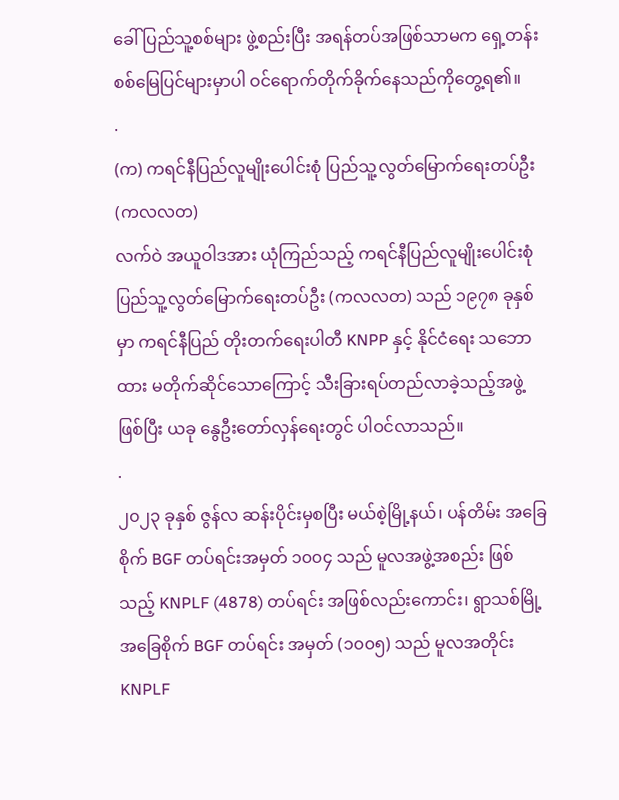ခေါ် ပြည်သူ့စစ်များ ဖွဲ့စည်းပြီး အရန်တပ်အဖြစ်သာမက ရှေ့တန်း စစ်မြေပြင်များမှာပါ ဝင်ရောက်တိုက်ခိုက်နေသည်ကိုတွေ့ရ၏။
.
(က) ကရင်နီပြည်လူမျိုးပေါင်းစုံ ပြည်သူ့လွတ်မြောက်ရေးတပ်ဦး (ကလလတ)
လက်ဝဲ အယူဝါဒအား ယုံကြည်သည့် ကရင်နီပြည်လူမျိုးပေါင်းစုံ ပြည်သူ့လွတ်မြောက်ရေးတပ်ဦး (ကလလတ) သည် ၁၉၇၈ ခုနှစ်မှာ ကရင်နီပြည် တိုးတက်ရေးပါတီ KNPP နှင့် နိုင်ငံရေး သဘောထား မတိုက်ဆိုင်သောကြောင့် သီးခြားရပ်တည်လာခဲ့သည့်အဖွဲ့ဖြစ်ပြီး ယခု နွေဦးတော်လှန်ရေးတွင် ပါဝင်လာသည်။
.
၂၀၂၃ ခုနှစ် ဇွန်လ ဆန်းပိုင်းမှစပြီး မယ်စဲ့မြို့နယ်၊ ပန်တိမ်း အခြေစိုက် BGF တပ်ရင်းအမှတ် ၁၀၀၄ သည် မူလအဖွဲ့အစည်း ဖြစ်သည့် KNPLF (4878) တပ်ရင်း အဖြစ်လည်းကောင်း၊ ရွာသစ်မြို့အခြေစိုက် BGF တပ်ရင်း အမှတ် (၁၀၀၅) သည် မူလအတိုင်း KNPLF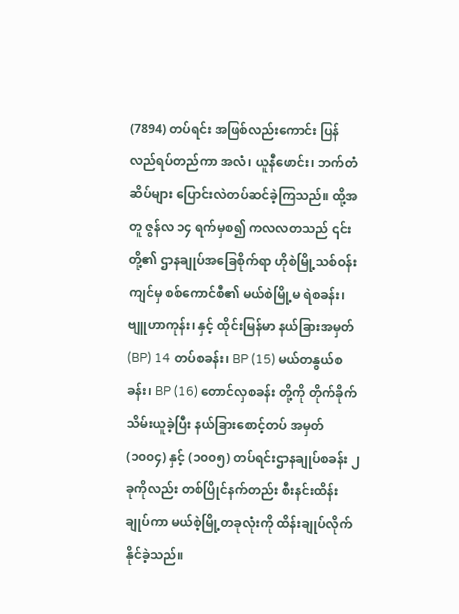(7894) တပ်ရင်း အဖြစ်လည်းကောင်း ပြန်လည်ရပ်တည်ကာ အလံ၊ ယူနီဖောင်း၊ ဘက်တံဆိပ်များ ပြောင်းလဲတပ်ဆင်ခဲ့ကြသည်။ ထို့အတူ ဇွန်လ ၁၄ ရက်မှစ၍ ကလလတသည် ၎င်းတို့၏ ဌာနချုပ်အခြေစိုက်ရာ ဟိုစဲမြို့သစ်ဝန်းကျင်မှ စစ်ကောင်စီ၏ မယ်စဲမြို့မ ရဲစခန်း၊ ဗျူဟာကုန်း၊ နှင့် ထိုင်းမြန်မာ နယ်ခြားအမှတ် (BP) 14 တပ်စခန်း၊ BP (15) မယ်တနွယ်စခန်း၊ BP (16) တောင်လှစခန်း တို့ကို တိုက်ခိုက်သိမ်းယူခဲ့ပြီး နယ်ခြားစောင့်တပ် အမှတ် (၁၀၀၄) နှင့် (၁၀၀၅) တပ်ရင်းဌာနချုပ်စခန်း ၂ ခုကိုလည်း တစ်ပြိုင်နက်တည်း စီးနင်းထိန်းချုပ်ကာ မယ်စဲ့မြို့တခုလုံးကို ထိန်းချုပ်လိုက်နိုင်ခဲ့သည်။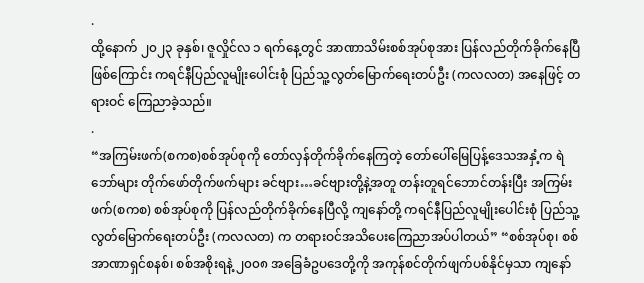.
ထို့နောက် ၂၀၂၃ ခုနှစ်၊ ဇူလှိုင်လ ၁ ရက်နေ့တွင် အာဏာသိမ်းစစ်အုပ်စုအား ပြန်လည်တိုက်ခိုက်နေပြီ ဖြစ်ကြောင်း ကရင်နီပြည်လူမျိုးပေါင်းစုံ ပြည်သူ့လွတ်မြောက်ရေးတပ်ဦး (ကလလတ) အနေဖြင့် တရားဝင် ကြေညာခဲ့သည်။
.
“အကြမ်းဖက်(စကစ)စစ်အုပ်စုကို တော်လှန်တိုက်ခိုက်နေကြတဲ့ တော်ပေါ်မြေပြန့်ဒေသအနှံ့က ရဲဘော်များ တိုက်ဖော်တိုက်ဖက်များ ခင်ဗျား…ခင်ဗျားတို့နဲ့အတူ တန်းတူရင်ဘောင်တန်းပြီး အကြမ်းဖက်(စကစ) စစ်အုပ်စုကို ပြန်လည်တိုက်ခိုက်နေပြီလို့ ကျနော်တို့ ကရင်နီပြည်လူမျိုးပေါင်းစုံ ပြည်သူ့လွတ်မြောက်ရေးတပ်ဦး (ကလလတ) က တရားဝင်အသိပေးကြေညာအပ်ပါတယ်” “စစ်အုပ်စု၊ စစ်အာဏာရှင်စနစ်၊ စစ်အစိုးရနဲ့ ၂၀၀၈ အခြေခံဥပဒေတို့ကို အကုန်စင်တိုက်ဖျက်ပစ်နိုင်မှသာ ကျနော်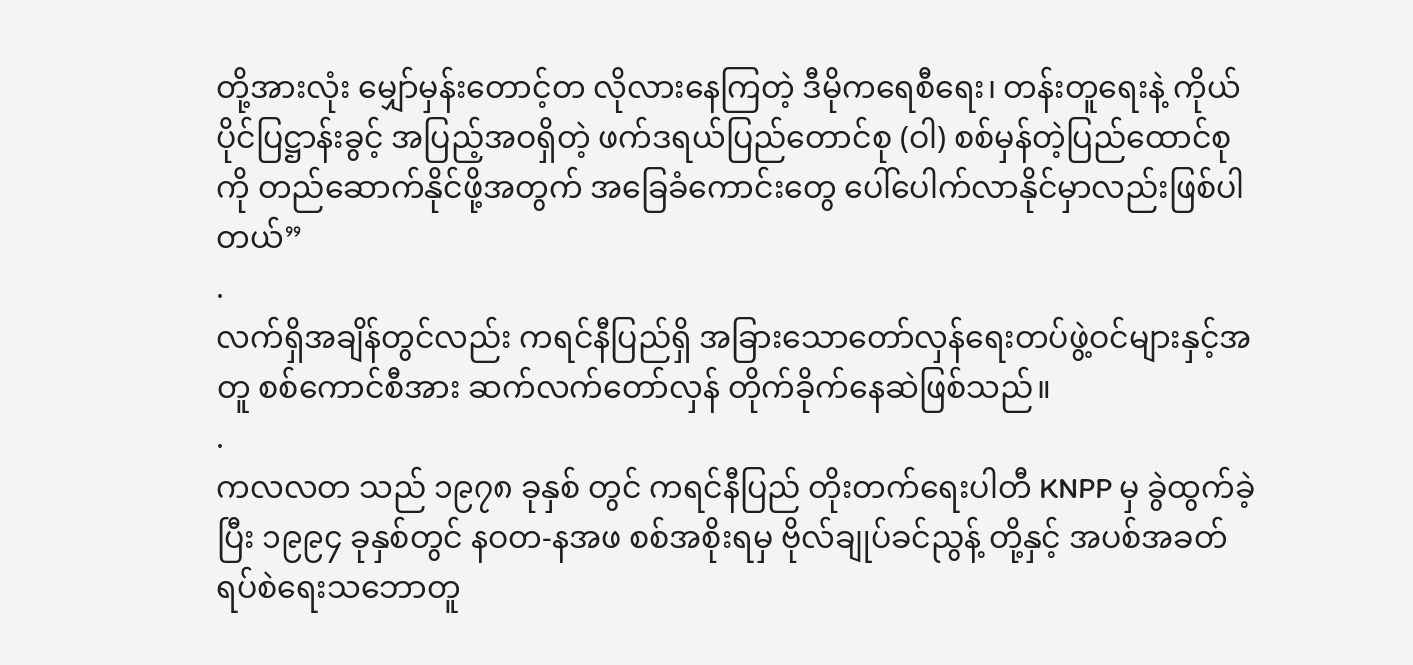တို့အားလုံး မျှော်မှန်းတောင့်တ လိုလားနေကြတဲ့ ဒီမိုကရေစီရေး၊ တန်းတူရေးနဲ့ ကိုယ်ပိုင်ပြဋ္ဌာန်းခွင့် အပြည့်အဝရှိတဲ့ ဖက်ဒရယ်ပြည်တောင်စု (ဝါ) စစ်မှန်တဲ့ပြည်ထောင်စုကို တည်ဆောက်နိုင်ဖို့အတွက် အခြေခံကောင်းတွေ ပေါ်ပေါက်လာနိုင်မှာလည်းဖြစ်ပါတယ်”
.
လက်ရှိအချိန်တွင်လည်း ကရင်နီပြည်ရှိ အခြားသောတော်လှန်ရေးတပ်ဖွဲ့ဝင်များနှင့်အတူ စစ်ကောင်စီအား ဆက်လက်တော်လှန် တိုက်ခိုက်နေဆဲဖြစ်သည်။
.
ကလလတ သည် ၁၉၇၈ ခုနှစ် တွင် ကရင်နီပြည် တိုးတက်ရေးပါတီ KNPP မှ ခွဲထွက်ခဲ့ပြီး ၁၉၉၄ ခုနှစ်တွင် နဝတ-နအဖ စစ်အစိုးရမှ ဗိုလ်ချုပ်ခင်ညွန့် တို့နှင့် အပစ်အခတ် ရပ်စဲရေးသဘောတူ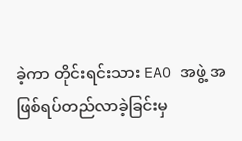ခဲ့ကာ တိုင်းရင်းသား EAO အဖွဲ့ အဖြစ်ရပ်တည်လာခဲ့ခြင်းမှ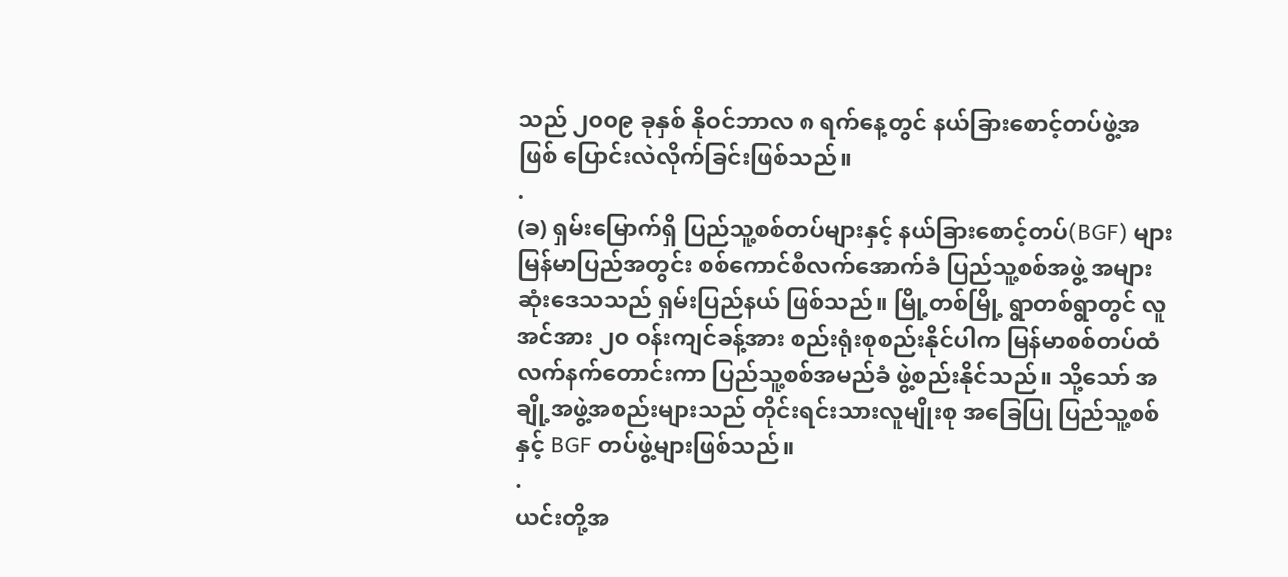သည် ၂၀၀၉ ခုနှစ် နိုဝင်ဘာလ ၈ ရက်နေ့တွင် နယ်ခြားစောင့်တပ်ဖွဲ့အဖြစ် ပြောင်းလဲလိုက်ခြင်းဖြစ်သည်။
.
(ခ) ရှမ်းမြောက်ရှိ ပြည်သူ့စစ်တပ်များနှင့် နယ်ခြားစောင့်တပ်(BGF) များ
မြန်မာပြည်အတွင်း စစ်ကောင်စီလက်အောက်ခံ ပြည်သူ့စစ်အဖွဲ့ အများဆုံးဒေသသည် ရှမ်းပြည်နယ် ဖြစ်သည်။ မြို့တစ်မြို့ ရွာတစ်ရွာတွင် လူအင်အား ၂၀ ဝန်းကျင်ခန့်အား စည်းရုံးစုစည်းနိုင်ပါက မြန်မာစစ်တပ်ထံ လက်နက်တောင်းကာ ပြည်သူ့စစ်အမည်ခံ ဖွဲ့စည်းနိုင်သည်။ သို့သော် အချို့အဖွဲ့အစည်းများသည် တိုင်းရင်းသားလူမျိုးစု အခြေပြု ပြည်သူ့စစ် နှင့် BGF တပ်ဖွဲ့များဖြစ်သည်။
.
ယင်းတို့အ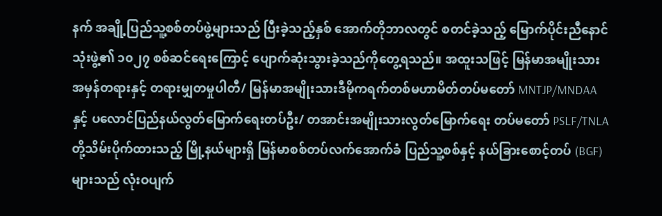နက် အချို့ပြည်သူ့စစ်တပ်ဖွဲ့များသည် ပြီးခဲ့သည့်နှစ် အောက်တိုဘာလတွင် စတင်ခဲ့သည့် မြောက်ပိုင်းညီနောင်သုံးဖွဲ့၏ ၁၀၂၇ စစ်ဆင်ရေးကြောင့် ပျောက်ဆုံးသွားခဲ့သည်ကိုတွေ့ရသည်။ အထူးသဖြင့် မြန်မာအမျိုးသား အမှန်တရားနှင့် တရားမျှတမှုပါတီ/ မြန်မာအမျိုးသားဒီမိုကရက်တစ်မဟာမိတ်တပ်မတော် MNTJP/MNDAA နှင့် ပလောင်ပြည်နယ်လွတ်မြောက်ရေးတပ်ဦး/ တအာင်းအမျိုးသားလွတ်မြောက်ရေး တပ်မတော် PSLF/TNLA တို့သိမ်းပိုက်ထားသည့် မြို့နယ်များရှိ မြန်မာစစ်တပ်လက်အောက်ခံ ပြည်သူ့စစ်နှင့် နယ်ခြားစောင့်တပ် (BGF) များသည် လုံးဝပျက်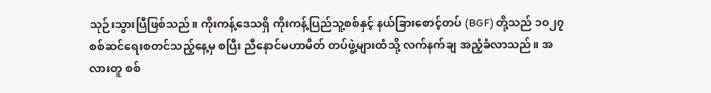သုဉ်းသွားပြီဖြစ်သည်။ ကိုးကန့်ဒေသရှိ ကိုးကန့်ပြည်သူ့စစ်နှင့် နယ်ခြားစောင့်တပ် (BGF) တို့သည် ၁၀၂၇ စစ်ဆင်ရေးစတင်သည့်နေ့မှ စပြီး ညီနောင်မဟာမိတ် တပ်ဖွဲ့များထံသို့ လက်နက်ချ အညံ့ခံလာသည်။ အလားတူ စစ်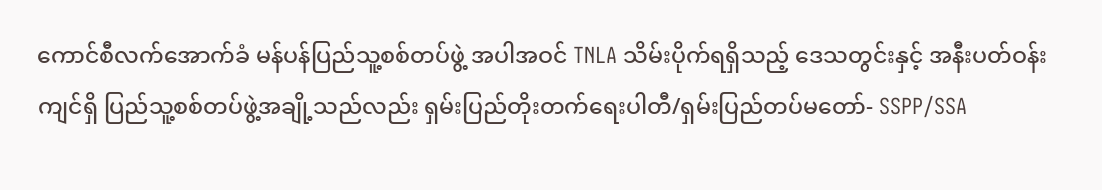ကောင်စီလက်အောက်ခံ မန်ပန်ပြည်သူ့စစ်တပ်ဖွဲ့ အပါအဝင် TNLA သိမ်းပိုက်ရရှိသည့် ဒေသတွင်းနှင့် အနီးပတ်ဝန်းကျင်ရှိ ပြည်သူ့စစ်တပ်ဖွဲ့အချို့သည်လည်း ရှမ်းပြည်တိုးတက်ရေးပါတီ/ရှမ်းပြည်တပ်မတော်- SSPP/SSA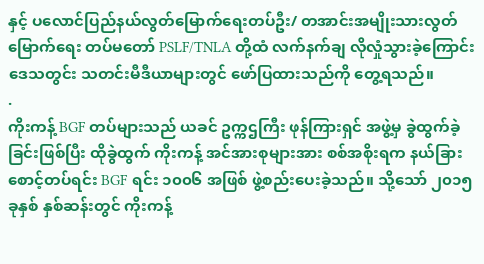နှင့် ပလောင်ပြည်နယ်လွတ်မြောက်ရေးတပ်ဦး/ တအာင်းအမျိုးသားလွတ်မြောက်ရေး တပ်မတော် PSLF/TNLA တို့ထံ လက်နက်ချ လိုလှုံသွားခဲ့ကြောင်း ဒေသတွင်း သတင်းမီဒီယာများတွင် ဖော်ပြထားသည်ကို တွေ့ရသည်။
.
ကိုးကန့် BGF တပ်များသည် ယခင် ဥက္ကဌကြီး ဖုန်ကြားရှင် အဖွဲ့မှ ခွဲထွက်ခဲ့ခြင်းဖြစ်ပြီး ထိုခွဲထွက် ကိုးကန့် အင်အားစုများအား စစ်အစိုးရက နယ်ခြားစောင့်တပ်ရင်း BGF ရင်း ၁၀၀၆ အဖြစ် ဖွဲ့စည်းပေးခဲ့သည်။ သို့သော် ၂၀၁၅ ခုနှစ် နှစ်ဆန်းတွင် ကိုးကန့်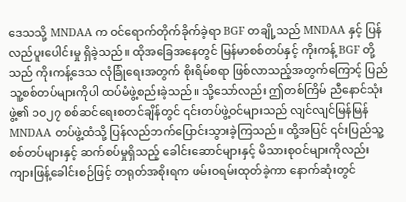ဒေသသို့ MNDAA က ဝင်ရောက်တိုက်ခိုက်ခဲ့ရာ BGF တချို့သည် MNDAA နှင့် ပြန်လည်ပူးပေါင်းမှု ရှိခဲ့သည်။ ထိုအခြေအနေတွင် မြန်မာစစ်တပ်နှင့် ကိုးကန့် BGF တို့သည် ကိုးကန့်ဒေသ လုံခြုံရေးအတွက် စိုးရိမ်စရာ ဖြစ်လာသည့်အတွက်ကြောင့် ပြည်သူ့စစ်တပ်များကိုပါ ထပ်မံဖွဲ့စည်းခဲ့သည်။ သို့သော်လည်း ဤတစ်ကြိမ် ညီနောင်သုံးဖွဲ့၏ ၁၀၂၇ စစ်ဆင်ရေးစတင်ချိန်တွင် ၎င်းတပ်ဖွဲ့ဝင်များသည် လျင်လျင်မြန်မြန် MNDAA တပ်ဖွဲ့ထံသို့ ပြန်လည်ဘက်ပြောင်းသွားခဲ့ကြသည်။ ထို့အပြင် ၎င်းပြည်သူ့စစ်တပ်များနှင့် ဆက်စပ်မှုရှိသည့် ခေါင်းဆောင်များနှင့် မိသားစုဝင်များကိုလည်း ကျားဖြန့်ခေါင်းစဉ်ဖြင့် တရုတ်အစိုးရက ဖမ်းဝရမ်းထုတ်ခဲ့ကာ နောက်ဆုံးတွင်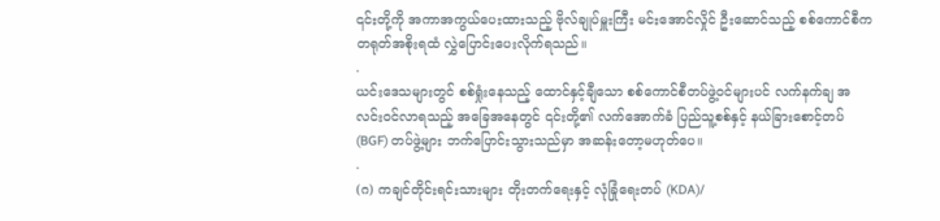၎င်းတို့ကို အကာအကွယ်ပေးထားသည့် ဗိုလ်ချုပ်မှူးကြီး မင်းအောင်လှိုင် ဦးဆောင်သည့် စစ်ကောင်စီက တရုတ်အစိုးရထံ လွှဲပြောင်းပေးလိုက်ရသည်။
.
ယင်းဒေသများတွင် စစ်ရှုံးနေသည့် ထောင်နှင့်ချီသော စစ်ကောင်စီတပ်ဖွဲ့ဝင်များပင် လက်နက်ချ အလင်းဝင်လာရသည့် အခြေအနေတွင် ၎င်းတို့၏ လက်အောက်ခံ ပြည်သူ့စစ်နှင့် နယ်ခြားစောင့်တပ် (BGF) တပ်ဖွဲ့များ ဘက်ပြောင်းသွားသည်မှာ အဆန်းတော့မဟုတ်ပေ။
.
(ဂ) ကချင်တိုင်းရင်းသားများ တိုးတက်ရေးနှင့် လုံခြုံရေးတပ် (KDA)/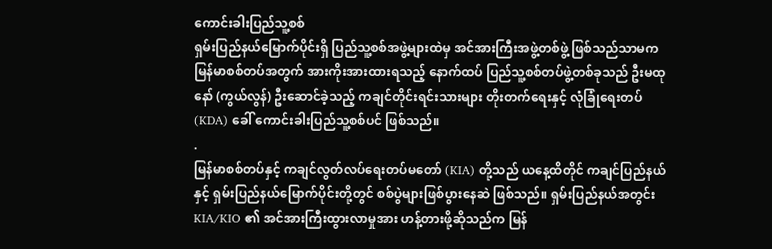ကောင်းခါးပြည်သူ့စစ်
ရှမ်းပြည်နယ်မြောက်ပိုင်းရှိ ပြည်သူ့စစ်အဖွဲ့များထဲမှ အင်အားကြီးအဖွဲ့တစ်ဖွဲ့ ဖြစ်သည်သာမက မြန်မာစစ်တပ်အတွက် အားကိုးအားထားရသည့် နောက်ထပ် ပြည်သူ့စစ်တပ်ဖွဲ့တစ်ခုသည် ဦးမထုနော် (ကွယ်လွန်) ဦးဆောင်ခဲ့သည့် ကချင်တိုင်းရင်းသားများ တိုးတက်ရေးနှင့် လုံခြုံရေးတပ် (KDA) ခေါ် ကောင်းခါးပြည်သူ့စစ်ပင် ဖြစ်သည်။
.
မြန်မာစစ်တပ်နှင့် ကချင်လွတ်လပ်ရေးတပ်မတော် (KIA) တို့သည် ယနေ့ထိတိုင် ကချင်ပြည်နယ်နှင့် ရှမ်းပြည်နယ်မြောက်ပိုင်းတို့တွင် စစ်ပွဲများဖြစ်ပွားနေဆဲ ဖြစ်သည်။ ရှမ်းပြည်နယ်အတွင်း KIA/KIO ၏ အင်အားကြီးထွားလာမှုအား ဟန့်တားဖို့ဆိုသည်က မြန်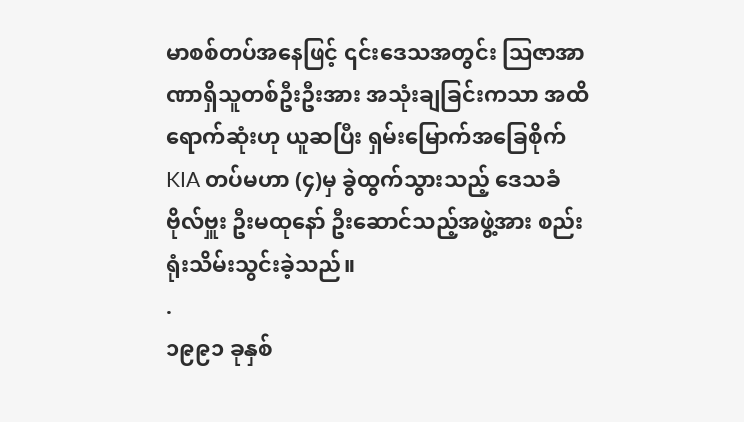မာစစ်တပ်အနေဖြင့် ၎င်းဒေသအတွင်း ဩဇာအာဏာရှိသူတစ်ဦးဦးအား အသုံးချခြင်းကသာ အထိရောက်ဆုံးဟု ယူဆပြီး ရှမ်းမြောက်အခြေစိုက် KIA တပ်မဟာ (၄)မှ ခွဲထွက်သွားသည့် ဒေသခံ ဗိုလ်ဗှူး ဦးမထုနော် ဦးဆောင်သည့်အဖွဲ့အား စည်းရုံးသိမ်းသွင်းခဲ့သည်။
.
၁၉၉၁ ခုနှစ်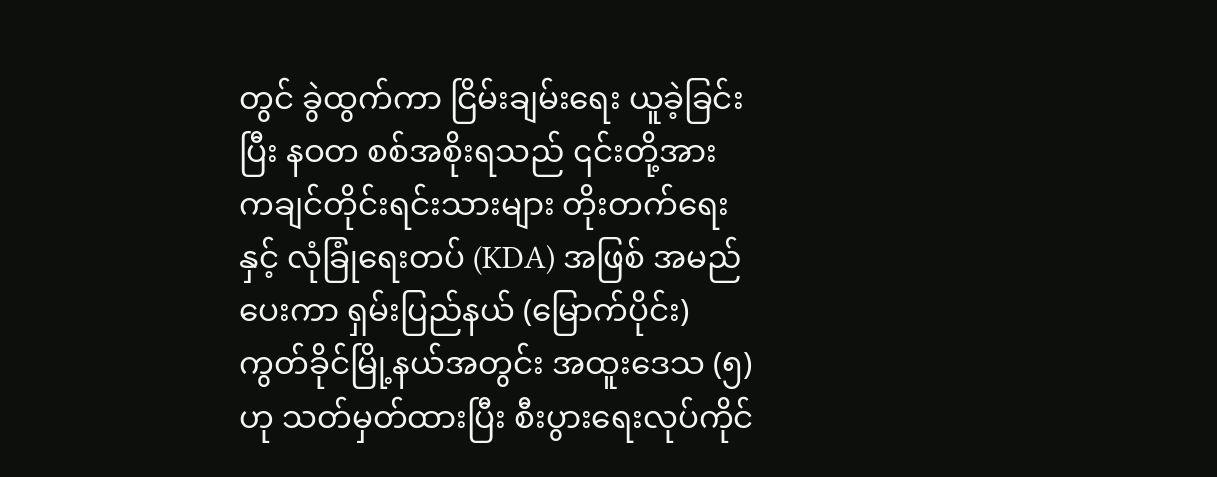တွင် ခွဲထွက်ကာ ငြိမ်းချမ်းရေး ယူခဲ့ခြင်းပြီး နဝတ စစ်အစိုးရသည် ၎င်းတို့အား ကချင်တိုင်းရင်းသားများ တိုးတက်ရေးနှင့် လုံခြုံရေးတပ် (KDA) အဖြစ် အမည်ပေးကာ ရှမ်းပြည်နယ် (မြောက်ပိုင်း) ကွတ်ခိုင်မြို့နယ်အတွင်း အထူးဒေသ (၅) ဟု သတ်မှတ်ထားပြီး စီးပွားရေးလုပ်ကိုင်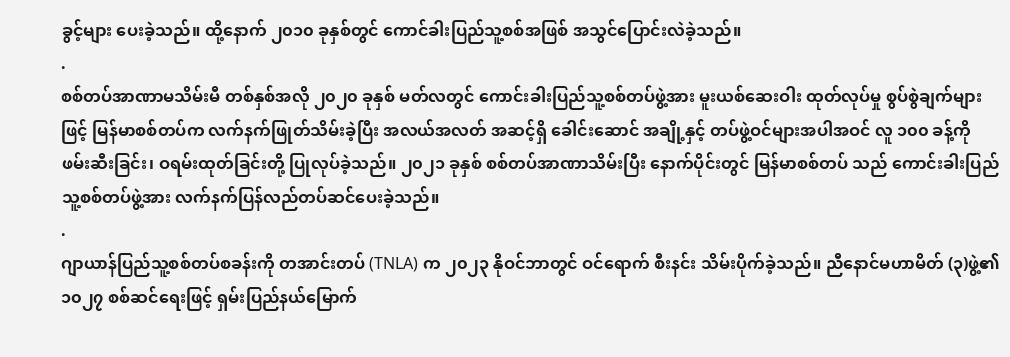ခွင့်များ ပေးခဲ့သည်။ ထို့နောက် ၂၀၁၀ ခုနှစ်တွင် ကောင်ခါးပြည်သူ့စစ်အဖြစ် အသွင်ပြောင်းလဲခဲ့သည်။
.
စစ်တပ်အာဏာမသိမ်းမီ တစ်နှစ်အလို ၂၀၂၀ ခုနှစ် မတ်လတွင် ကောင်းခါးပြည်သူ့စစ်တပ်ဖွဲ့အား မူးယစ်ဆေးဝါး ထုတ်လုပ်မှု စွပ်စွဲချက်များဖြင့် မြန်မာစစ်တပ်က လက်နက်ဖြုတ်သိမ်းခဲ့ပြီး အလယ်အလတ် အဆင့်ရှိ ခေါင်းဆောင် အချို့နှင့် တပ်ဖွဲ့ဝင်များအပါအဝင် လူ ၁၀၀ ခန့်ကို ဖမ်းဆီးခြင်း၊ ဝရမ်းထုတ်ခြင်းတို့ ပြုလုပ်ခဲ့သည်။ ၂၀၂၁ ခုနှစ် စစ်တပ်အာဏာသိမ်းပြီး နောက်ပိုင်းတွင် မြန်မာစစ်တပ် သည် ကောင်းခါးပြည်သူ့စစ်တပ်ဖွဲ့အား လက်နက်ပြန်လည်တပ်ဆင်ပေးခဲ့သည်။
.
ဂျာယာန်ပြည်သူ့စစ်တပ်စခန်းကို တအာင်းတပ် (TNLA) က ၂၀၂၃ နိုဝင်ဘာတွင် ဝင်ရောက် စီးနင်း သိမ်းပိုက်ခဲ့သည်။ ညီနောင်မဟာမိတ် (၃)ဖွဲ့၏ ၁၀၂၇ စစ်ဆင်ရေးဖြင့် ရှမ်းပြည်နယ်မြောက်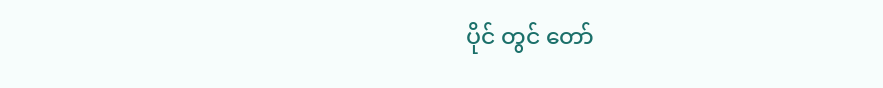ပိုင် တွင် တော်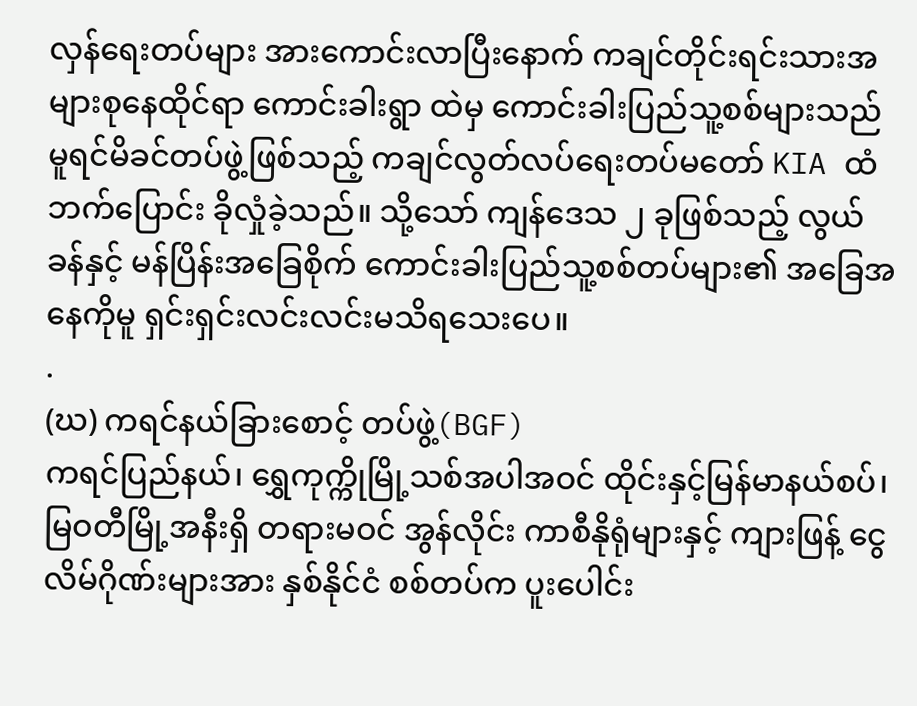လှန်ရေးတပ်များ အားကောင်းလာပြီးနောက် ကချင်တိုင်းရင်းသားအများစုနေထိုင်ရာ ကောင်းခါးရွာ ထဲမှ ကောင်းခါးပြည်သူ့စစ်များသည် မူရင်မိခင်တပ်ဖွဲ့ဖြစ်သည့် ကချင်လွတ်လပ်ရေးတပ်မတော် KIA ထံ ဘက်ပြောင်း ခိုလှုံခဲ့သည်။ သို့သော် ကျန်ဒေသ ၂ ခုဖြစ်သည့် လွယ်ခန်နှင့် မန်ပြိန်းအခြေစိုက် ကောင်းခါးပြည်သူ့စစ်တပ်များ၏ အခြေအနေကိုမူ ရှင်းရှင်းလင်းလင်းမသိရသေးပေ။
.
(ဃ) ကရင်နယ်ခြားစောင့် တပ်ဖွဲ့(BGF)
ကရင်ပြည်နယ်၊ ရွှေကုက္ကိုမြို့သစ်အပါအဝင် ထိုင်းနှင့်မြန်မာနယ်စပ်၊ မြဝတီမြို့အနီးရှိ တရားမဝင် အွန်လိုင်း ကာစီနိုရုံများနှင့် ကျားဖြန့် ငွေလိမ်ဂိုဏ်းများအား နှစ်နိုင်ငံ စစ်တပ်က ပူးပေါင်း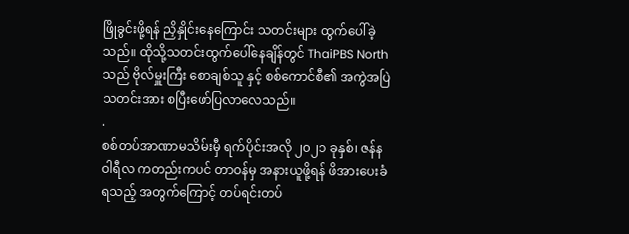ဖြိုခွင်းဖို့ရန် ညှိနှိုင်းနေကြောင်း သတင်းများ ထွက်ပေါ်ခဲ့သည်။ ထိုသို့သတင်းထွက်ပေါ်နေချိန်တွင် ThaiPBS North သည် ဗိုလ်မှူးကြီး စောချစ်သူ နှင့် စစ်ကောင်စီ၏ အကွဲအပြဲ သတင်းအား စပြီးဖော်ပြလာလေသည်။
.
စစ်တပ်အာဏာမသိမ်းမှီ ရက်ပိုင်းအလို ၂၀၂၁ ခုနှစ်၊ ဇန်နဝါရီလ ကတည်းကပင် တာဝန်မှ အနားယူဖို့ရန် ဖိအားပေးခံရသည့် အတွက်ကြောင့် တပ်ရင်းတပ်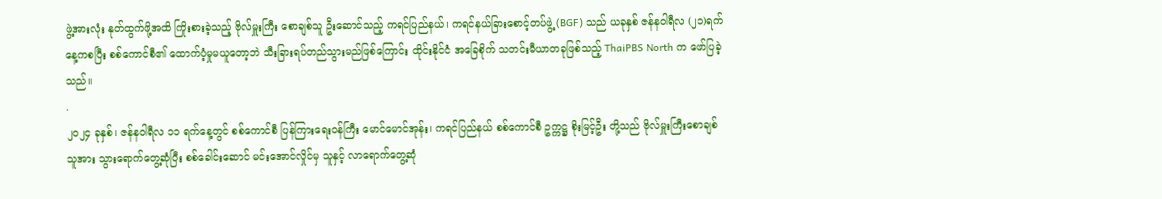ဖွဲ့အားလုံး နုတ်ထွက်ဖို့အထိ ကြိုးစားခဲ့သည့် ဗိုလ်မှူးကြီး စောချစ်သူ ဦးဆောင်သည့် ကရင်ပြည်နယ်၊ ကရင်နယ်ခြားစောင့်တပ်ဖွဲ့ (BGF) သည် ယခုနှစ် ဇန်နဝါရီလ (၂၁)ရက် နေ့ကစပြီး စစ်ကောင်စီ၏ ထောက်ပံ့မှုမယူတော့ဘဲ သီးခြားရပ်တည်သွားမည်ဖြစ်ကြောင်း ထိုင်းနိုင်ငံ အခြေစိုက် သတင်းမီယာတခုဖြစ်သည့် ThaiPBS North က ဖော်ပြခဲ့သည်။
.
၂၀၂၄ ခုနှစ်၊ ဇန်နဝါရီလ ၁၁ ရက်နေ့တွင် စစ်ကောင်စီ ပြန်ကြားရေးဝန်ကြီး မောင်မောင်အုန်း၊ ကရင်ပြည်နယ် စစ်ကောင်စီ ဥက္ကဋ္ဌ စိုးမြင့်ဦး တို့သည် ဗိုလ်မှူးကြီးစောချစ်သူအား သွားရောက်တွေ့ဆုံပြီး စစ်ခေါင်းဆောင် မင်းအောင်လှိုင်မှ သူနှင့် လာရောက်တွေ့ဆုံ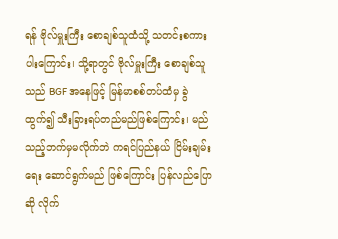ရန် ဗိုလ်မှူးကြီး စောချစ်သူထံသို့ သတင်းစကားပါးကြောင်း၊ သို့ရာတွင် ဗိုလ်မှူးကြီး စောချစ်သူ သည် BGF အနေဖြင့် မြန်မာစစ်တပ်ထံမှ ခွဲထွက်၍ သီးခြားရပ်တည်မည်ဖြစ်ကြောင်း၊ မည်သည့်ဘက်မှမလိုက်ဘဲ ကရင်ပြည်နယ် ငြိမ်းချမ်းရေး ဆောင်ရွက်မည် ဖြစ်ကြောင်း ပြန်လည်ပြောဆို လိုက်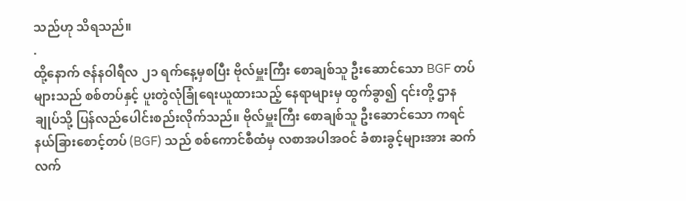သည်ဟု သိရသည်။
.
ထို့နောက် ဇန်နဝါရီလ ၂၁ ရက်နေ့မှစပြီး ဗိုလ်မှူးကြီး စောချစ်သူ ဦးဆောင်သော BGF တပ်များသည် စစ်တပ်နှင့် ပူးတွဲလုံခြုံရေးယူထားသည့် နေရာများမှ ထွက်ခွာ၍ ၎င်းတို့ ဌာနချုပ်သို့ ပြန်လည်ပေါင်းစည်းလိုက်သည်။ ဗိုလ်မှူးကြီး စောချစ်သူ ဦးဆောင်သော ကရင်နယ်ခြားစောင့်တပ် (BGF) သည် စစ်ကောင်စီထံမှ လစာအပါအဝင် ခံစားခွင့်များအား ဆက်လက်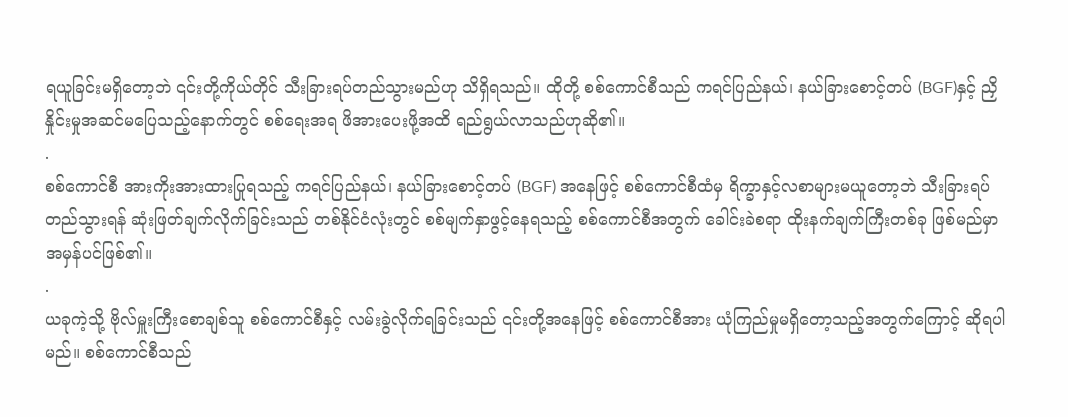ရယူခြင်းမရှိတော့ဘဲ ၎င်းတို့ကိုယ်တိုင် သီးခြားရပ်တည်သွားမည်ဟု သိရှိရသည်။ ထိုတို့ စစ်ကောင်စီသည် ကရင်ပြည်နယ်၊ နယ်ခြားစောင့်တပ် (BGF)နှင့် ညှိနှိုင်းမှုအဆင်မပြေသည့်နောက်တွင် စစ်ရေးအရ ဖိအားပေးဖို့အထိ ရည်ရွယ်လာသည်ဟုဆို၏။
.
စစ်ကောင်စီ အားကိုးအားထားပြုရသည့် ကရင်ပြည်နယ်၊ နယ်ခြားစောင့်တပ် (BGF) အနေဖြင့် စစ်ကောင်စီထံမှ ရိက္ခာနှင့်လစာများမယူတော့ဘဲ သီးခြားရပ်တည်သွားရန် ဆုံးဖြတ်ချက်လိုက်ခြင်းသည် တစ်နိုင်ငံလုံးတွင် စစ်မျက်နှာဖွင့်နေရသည့် စစ်ကောင်စီအတွက် ခေါင်းခဲစရာ ထိုးနက်ချက်ကြီးတစ်ခု ဖြစ်မည်မှာ အမှန်ပင်ဖြစ်၏။
.
ယခုကဲ့သို့ ဗိုလ်မှူးကြီးစောချစ်သူ စစ်ကောင်စီနှင့် လမ်းခွဲလိုက်ရခြင်းသည် ၎င်းတို့အနေဖြင့် စစ်ကောင်စီအား ယုံကြည်မှုမရှိတော့သည့်အတွက်ကြောင့် ဆိုရပါမည်။ စစ်ကောင်စီသည်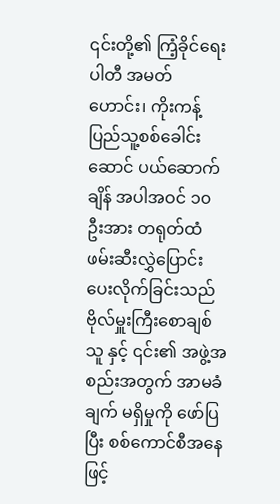၎င်းတို့၏ ကြံ့ခိုင်ရေးပါတီ အမတ်ဟောင်း၊ ကိုးကန့် ပြည်သူ့စစ်ခေါင်းဆောင် ပယ်ဆောက်ချိန် အပါအဝင် ၁၀ ဦးအား တရုတ်ထံ ဖမ်းဆီးလွှဲပြောင်းပေးလိုက်ခြင်းသည် ဗိုလ်မှူးကြီးစောချစ်သူ နှင့် ၎င်း၏ အဖွဲ့အစည်းအတွက် အာမခံချက် မရှိမှုကို ဖော်ပြပြီး စစ်ကောင်စီအနေဖြင့်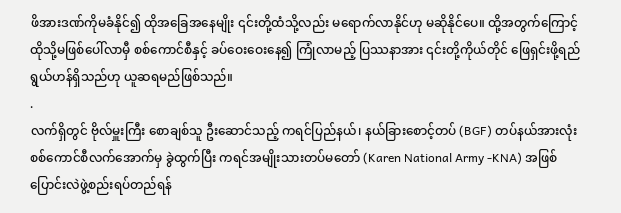ဖိအားဒဏ်ကိုမခံနိုင်၍ ထိုအခြေအနေမျိုး ၎င်းတို့ထံသို့လည်း မရောက်လာနိုင်ဟု မဆိုနိုင်ပေ။ ထို့အတွက်ကြောင့် ထိုသို့မဖြစ်ပေါ်လာမှီ စစ်ကောင်စီနှင့် ခပ်ဝေးဝေးနေ၍ ကြုံလာမည့် ပြဿနာအား ၎င်းတို့ကိုယ်တိုင် ဖြေရှင်းဖို့ရည်ရွယ်ဟန်ရှိသည်ဟု ယူဆရမည်ဖြစ်သည်။
.
လက်ရှိတွင် ဗိုလ်မှူးကြီး စောချစ်သူ ဦးဆောင်သည့် ကရင်ပြည်နယ်၊ နယ်ခြားစောင့်တပ် (BGF) တပ်နယ်အားလုံး စစ်ကောင်စီလက်အောက်မှ ခွဲထွက်ပြီး ကရင်အမျိုးသားတပ်မတော် (Karen National Army -KNA) အဖြစ် ပြောင်းလဲဖွဲ့စည်းရပ်တည်ရန်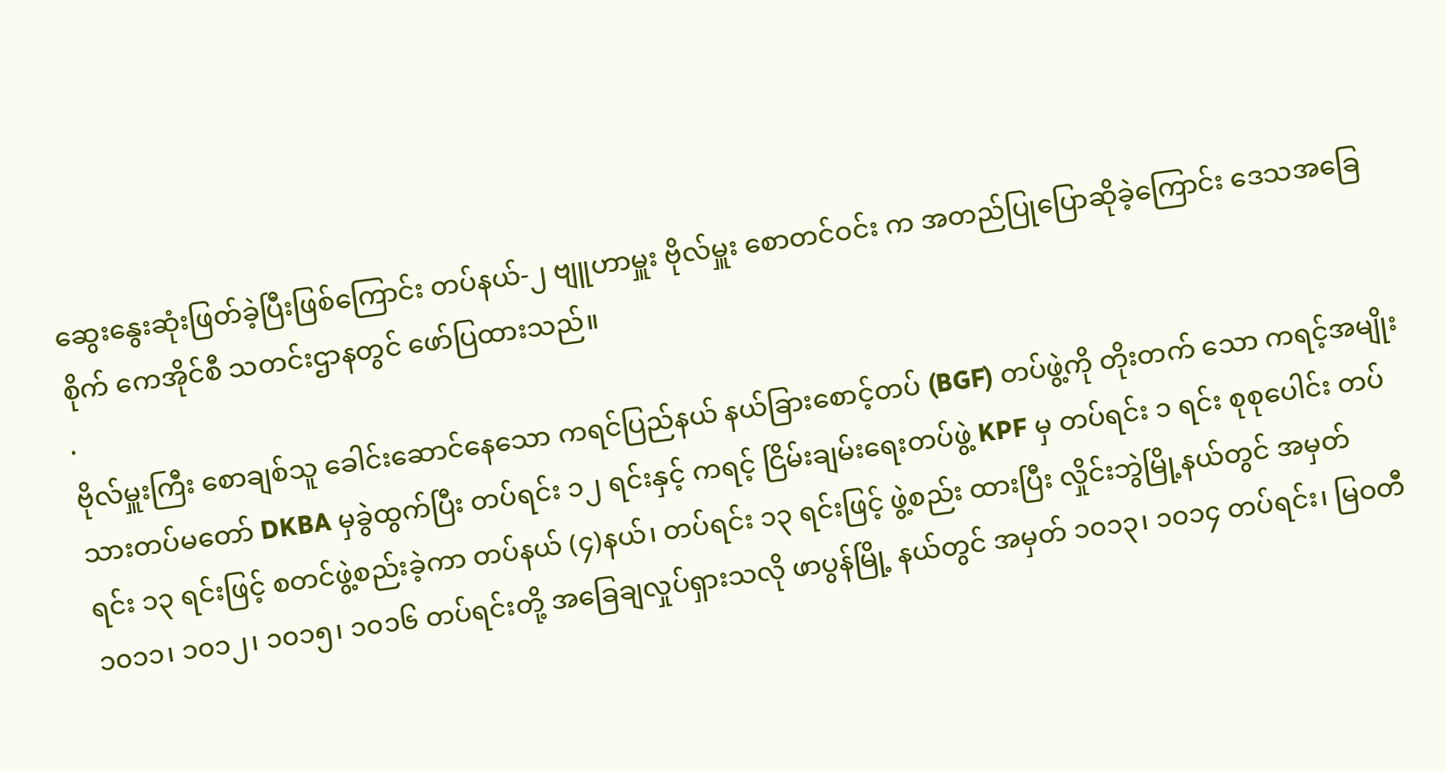ဆွေးနွေးဆုံးဖြတ်ခဲ့ပြီးဖြစ်ကြောင်း တပ်နယ်-၂ ဗျူဟာမှူး ဗိုလ်မှူး စောတင်ဝင်း က အတည်ပြုပြောဆိုခဲ့ကြောင်း ဒေသအခြေစိုက် ကေအိုင်စီ သတင်းဌာနတွင် ဖော်ပြထားသည်။
.
ဗိုလ်မှူးကြီး စောချစ်သူ ခေါင်းဆောင်နေသော ကရင်ပြည်နယ် နယ်ခြားစောင့်တပ် (BGF) တပ်ဖွဲ့ကို တိုးတက် သော ကရင့်အမျိုးသားတပ်မတော် DKBA မှခွဲထွက်ပြီး တပ်ရင်း ၁၂ ရင်းနှင့် ကရင့် ငြိမ်းချမ်းရေးတပ်ဖွဲ့ KPF မှ တပ်ရင်း ၁ ရင်း စုစုပေါင်း တပ်ရင်း ၁၃ ရင်းဖြင့် စတင်ဖွဲ့စည်းခဲ့ကာ တပ်နယ် (၄)နယ်၊ တပ်ရင်း ၁၃ ရင်းဖြင့် ဖွဲ့စည်း ထားပြီး လှိုင်းဘွဲမြို့နယ်တွင် အမှတ် ၁၀၁၁၊ ၁၀၁၂၊ ၁၀၁၅၊ ၁၀၁၆ တပ်ရင်းတို့ အခြေချလှုပ်ရှားသလို ဖာပွန်မြို့ နယ်တွင် အမှတ် ၁၀၁၃၊ ၁၀၁၄ တပ်ရင်း၊ မြဝတီ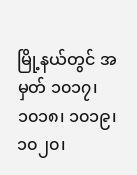မြို့နယ်တွင် အမှတ် ၁၀၁၇၊ ၁၀၁၈၊ ၁၀၁၉၊ ၁၀၂၀၊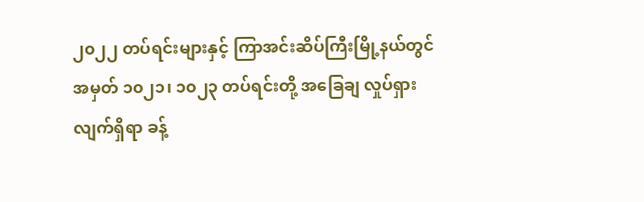၂၀၂၂ တပ်ရင်းများနှင့် ကြာအင်းဆိပ်ကြီးမြို့နယ်တွင် အမှတ် ၁၀၂၁၊ ၁၀၂၃ တပ်ရင်းတို့ အခြေချ လှုပ်ရှားလျက်ရှိရာ ခန့်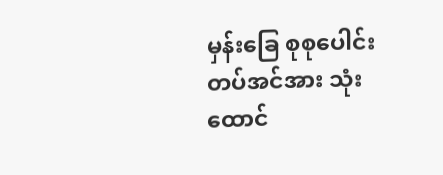မှန်းခြေ စုစုပေါင်း တပ်အင်အား သုံးထောင်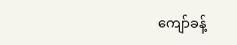ကျော်ခန့်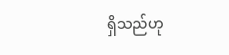ရှိသည်ဟု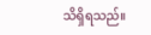သိရှိရသည်။